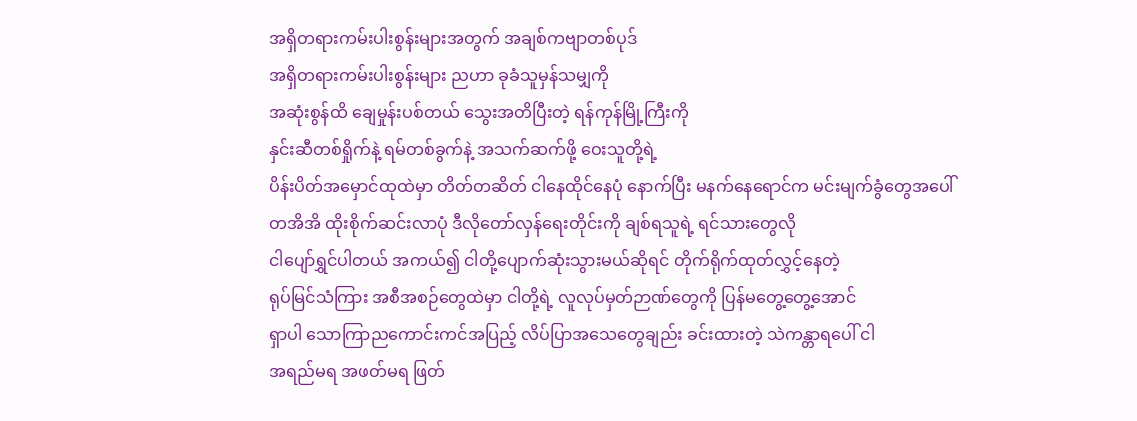အရှိတရားကမ်းပါးစွန်းများအတွက် အချစ်ကဗျာတစ်ပုဒ်
အရှိတရားကမ်းပါးစွန်းများ ညဟာ ခုခံသူမှန်သမျှကို
အဆုံးစွန်ထိ ချေမှုန်းပစ်တယ် သွေးအတိပြီးတဲ့ ရန်ကုန်မြို့ကြီးကို
နှင်းဆီတစ်ရှိုက်နဲ့ ရမ်တစ်ခွက်နဲ့ အသက်ဆက်ဖို့ ဝေးသူတို့ရဲ့
ပိန်းပိတ်အမှောင်ထုထဲမှာ တိတ်တဆိတ် ငါနေထိုင်နေပုံ နောက်ပြီး မနက်နေရောင်က မင်းမျက်ခွံတွေအပေါ်
တအိအိ ထိုးစိုက်ဆင်းလာပုံ ဒီလိုတော်လှန်ရေးတိုင်းကို ချစ်ရသူရဲ့ ရင်သားတွေလို
ငါပျော်ရွှင်ပါတယ် အကယ်၍ ငါတို့ပျောက်ဆုံးသွားမယ်ဆိုရင် တိုက်ရိုက်ထုတ်လွှင့်နေတဲ့
ရုပ်မြင်သံကြား အစီအစဉ်တွေထဲမှာ ငါတို့ရဲ့ လူလုပ်မှတ်ဉာဏ်တွေကို ပြန်မတွေ့တွေ့အောင်
ရှာပါ သောကြာညကောင်းကင်အပြည့် လိပ်ပြာအသေတွေချည်း ခင်းထားတဲ့ သဲကန္တာရပေါ် ငါ
အရည်မရ အဖတ်မရ ဖြတ်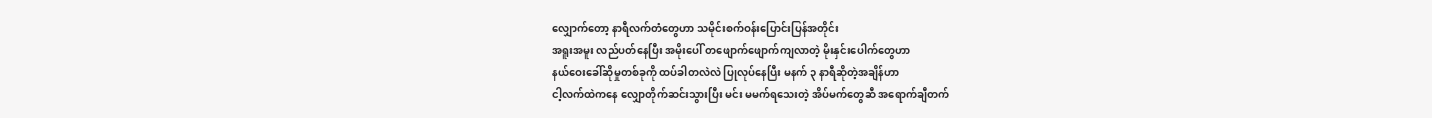လျှောက်တော့ နာရီလက်တံတွေဟာ သမိုင်းစက်ဝန်းပြောင်းပြန်အတိုင်း
အရူးအမူး လည်ပတ်နေပြီး အမိုးပေါ် တဖျောက်ဖျောက်ကျလာတဲ့ မိုးနှင်းပေါက်တွေဟာ
နယ်ဝေးခေါ်ဆိုမှုတစ်ခုကို ထပ်ခါတလဲလဲ ပြုလုပ်နေပြီး မနက် ၃ နာရီဆိုတဲ့အချိန်ဟာ
ငါ့လက်ထဲကနေ လျှောတိုက်ဆင်းသွားပြီး မင်း မမက်ရသေးတဲ့ အိပ်မက်တွေဆီ အရောက်ချီတက်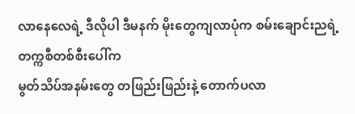လာနေလေရဲ့ ဒီလိုပါ ဒီမနက် မိုးတွေကျလာပုံက စမ်းချောင်းညရဲ့ တက္ကစီတစ်စီးပေါ်က
မွတ်သိပ်အနမ်းတွေ တဖြည်းဖြည်းနဲ့ တောက်ပလာ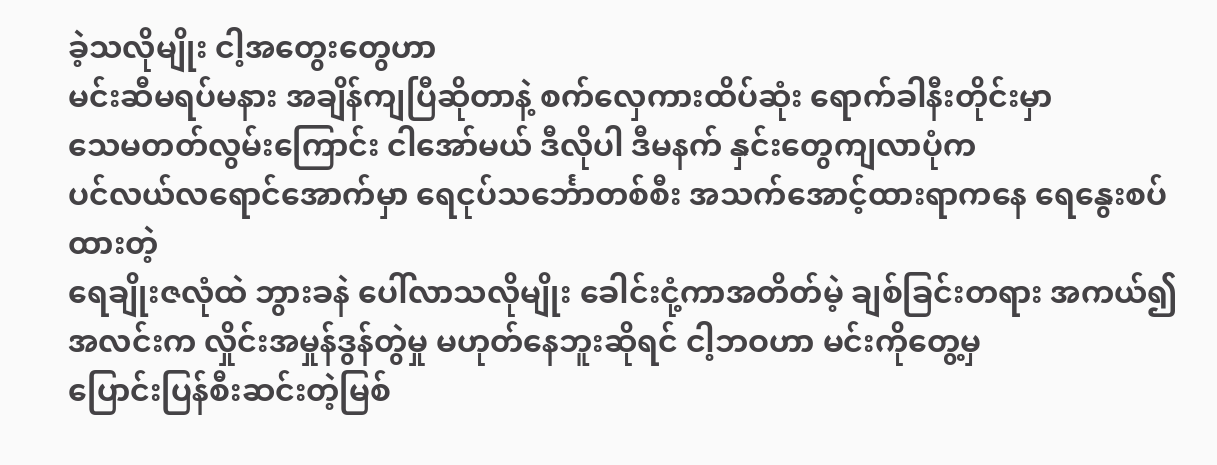ခဲ့သလိုမျိုး ငါ့အတွေးတွေဟာ
မင်းဆီမရပ်မနား အချိန်ကျပြီဆိုတာနဲ့ စက်လှေကားထိပ်ဆုံး ရောက်ခါနီးတိုင်းမှာ
သေမတတ်လွမ်းကြောင်း ငါအော်မယ် ဒီလိုပါ ဒီမနက် နှင်းတွေကျလာပုံက
ပင်လယ်လရောင်အောက်မှာ ရေငုပ်သင်္ဘောတစ်စီး အသက်အောင့်ထားရာကနေ ရေနွေးစပ်ထားတဲ့
ရေချိုးဇလုံထဲ ဘွားခနဲ ပေါ်လာသလိုမျိုး ခေါင်းငုံ့ကာအတိတ်မဲ့ ချစ်ခြင်းတရား အကယ်၍
အလင်းက လှိုင်းအမှုန်ဒွန်တွဲမှု မဟုတ်နေဘူးဆိုရင် ငါ့ဘဝဟာ မင်းကိုတွေ့မှ
ပြောင်းပြန်စီးဆင်းတဲ့မြစ်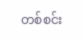တစ်စင်း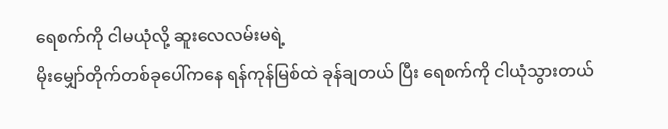ရေစက်ကို ငါမယုံလို့ ဆူးလေလမ်းမရဲ့
မိုးမျှော်တိုက်တစ်ခုပေါ်ကနေ ရန်ကုန်မြစ်ထဲ ခုန်ချတယ် ပြီး ရေစက်ကို ငါယုံသွားတယ်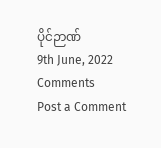ပိုင်ဉာဏ်
9th June, 2022
Comments
Post a Comment